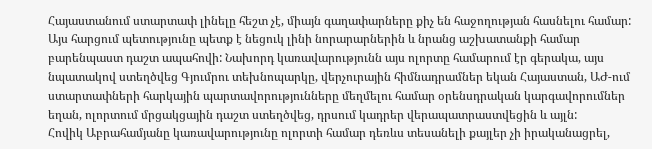Հայաստանում ստարտափ լինելը հեշտ չէ, միայն գաղափարները քիչ են հաջողության հասնելու համար: Այս հարցում պետությունը պետք է նեցուկ լինի նորարարներին և նրանց աշխատանքի համար բարենպաստ դաշտ ապահովի: Նախորդ կառավարությունն այս ոլորտը համարում էր գերակա, այս նպատակով ստեղծվեց Գյումրու տեխնոպարկը, վերչուրային հիմնադրամներ եկան Հայաստան, ԱԺ-ում ստարտափների հարկային պարտավորությունները մեղմելու համար օրենսդրական կարգավորումներ եղան, ոլորտում մրցակցային դաշտ ստեղծվեց, դրսում կադրեր վերապատրաստվեցին և այլն:
Հովիկ Աբրահամյանը կառավարությունը ոլորտի համար դեռևս տեսանելի քայլեր չի իրականացրել,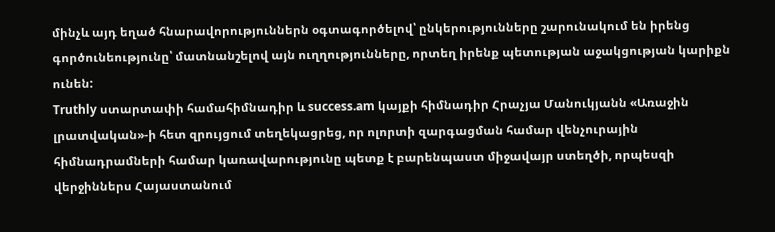մինչև այդ եղած հնարավորություններն օգտագործելով՝ ընկերությունները շարունակում են իրենց գործունեությունը՝ մատնանշելով այն ուղղությունները, որտեղ իրենք պետության աջակցության կարիքն ունեն:
Truthly ստարտափի համահիմնադիր և success.am կայքի հիմնադիր Հրաչյա Մանուկյանն «Առաջին լրատվական»-ի հետ զրույցում տեղեկացրեց, որ ոլորտի զարգացման համար վենչուրային հիմնադրամների համար կառավարությունը պետք է բարենպաստ միջավայր ստեղծի, որպեսզի վերջիններս Հայաստանում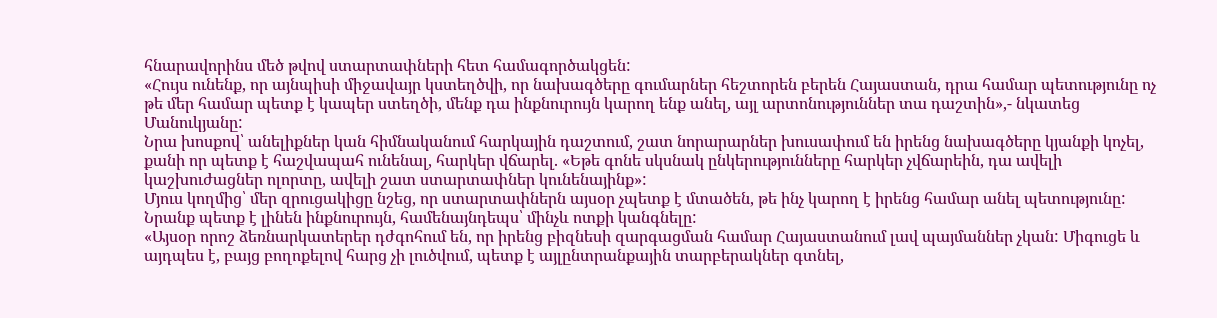հնարավորինս մեծ թվով ստարտափների հետ համագործակցեն:
«Հույս ունենք, որ այնպիսի միջավայր կստեղծվի, որ նախագծերը գումարներ հեշտորեն բերեն Հայաստան, դրա համար պետությունը ոչ թե մեր համար պետք է կապեր ստեղծի, մենք դա ինքնուրույն կարող ենք անել, այլ արտոնություններ տա դաշտին»,- նկատեց Մանուկյանը:
Նրա խոսքով՝ անելիքներ կան հիմնականում հարկային դաշտում, շատ նորարարներ խուսափում են իրենց նախագծերը կյանքի կոչել, քանի որ պետք է հաշվապահ ունենալ, հարկեր վճարել. «Եթե գոնե սկսնակ ընկերությունները հարկեր չվճարեին, դա ավելի կաշխուժացներ ոլորտը, ավելի շատ ստարտափներ կունենայինք»:
Մյուս կողմից՝ մեր զրուցակիցը նշեց, որ ստարտափներն այսօր չպետք է մտածեն, թե ինչ կարող է իրենց համար անել պետությունը: Նրանք պետք է լինեն ինքնուրույն, համենայնդեպս՝ մինչև ոտքի կանգնելը:
«Այսօր որոշ ձեռնարկատերեր դժգոհում են, որ իրենց բիզնեսի զարգացման համար Հայաստանում լավ պայմաններ չկան: Միգուցե և այդպես է, բայց բողոքելով հարց չի լուծվում, պետք է այլընտրանքային տարբերակներ գտնել,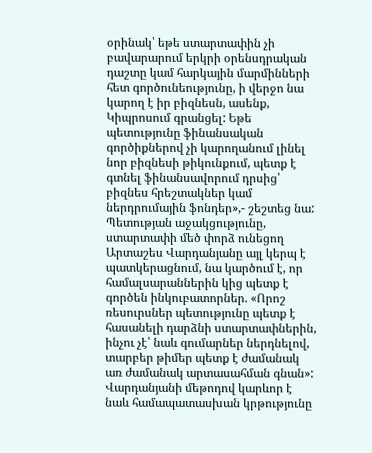օրինակ՝ եթե ստարտափին չի բավարարում երկրի օրենսդրական դաշտը կամ հարկային մարմինների հետ գործունեությունը, ի վերջո նա կարող է իր բիզնեսն, ասենք, Կիպրոսում գրանցել: Եթե պետությունը ֆինանսական գործիքներով չի կարողանում լինել նոր բիզնեսի թիկունքում, պետք է գտնել ֆինանսավորում դրսից՝ բիզնես հրեշտակներ կամ ներդրումային ֆոնդեր»,- շեշտեց նա:
Պետության աջակցությունը, ստարտափի մեծ փորձ ունեցող Արտաշես Վարդանյանը այլ կերպ է պատկերացնում, նա կարծում է, որ համալսարաններին կից պետք է գործեն ինկուբատորներ. «Որոշ ռեսուրսներ պետությունը պետք է հասանելի դարձնի ստարտափներին, ինչու չէ՝ նաև գումարներ ներդնելով, տարբեր թիմեր պետք է ժամանակ առ ժամանակ արտասահման գնան»:
Վարդանյանի մեթոդով կարևոր է նաև համապատասխան կրթությունը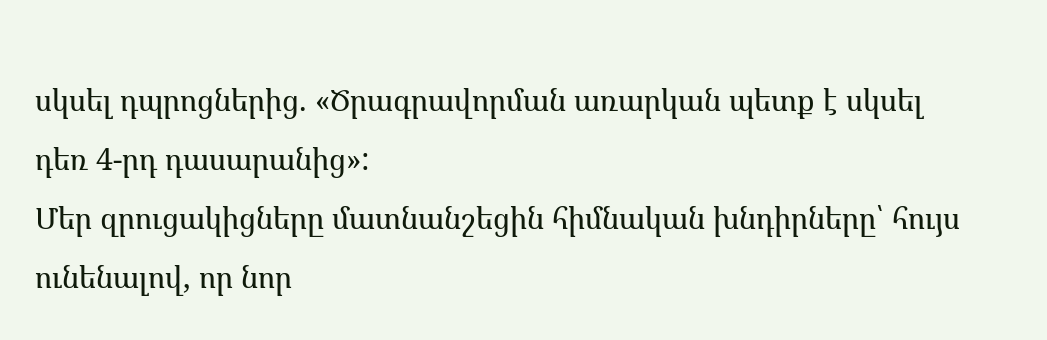սկսել դպրոցներից. «Ծրագրավորման առարկան պետք է սկսել դեռ 4-րդ դասարանից»:
Մեր զրուցակիցները մատնանշեցին հիմնական խնդիրները՝ հույս ունենալով, որ նոր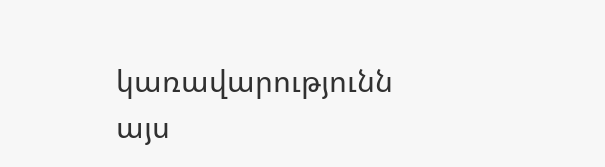կառավարությունն այս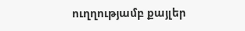ուղղությամբ քայլեր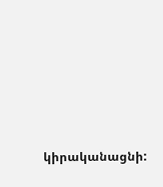կիրականացնի: